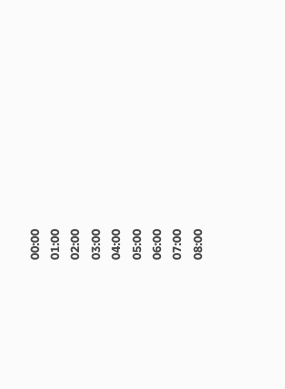00:00
01:00
02:00
03:00
04:00
05:00
06:00
07:00
08:00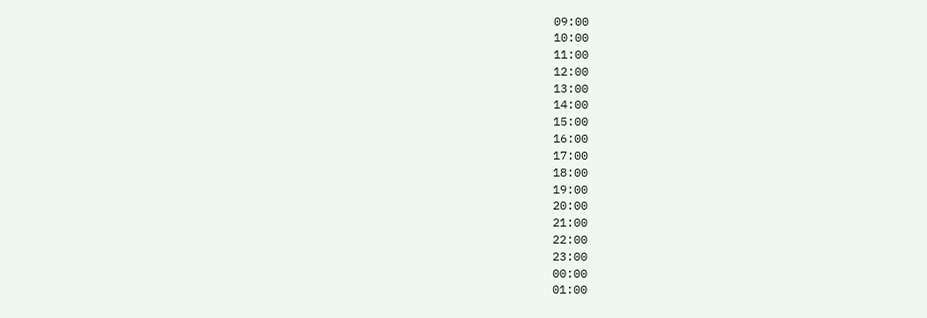09:00
10:00
11:00
12:00
13:00
14:00
15:00
16:00
17:00
18:00
19:00
20:00
21:00
22:00
23:00
00:00
01:00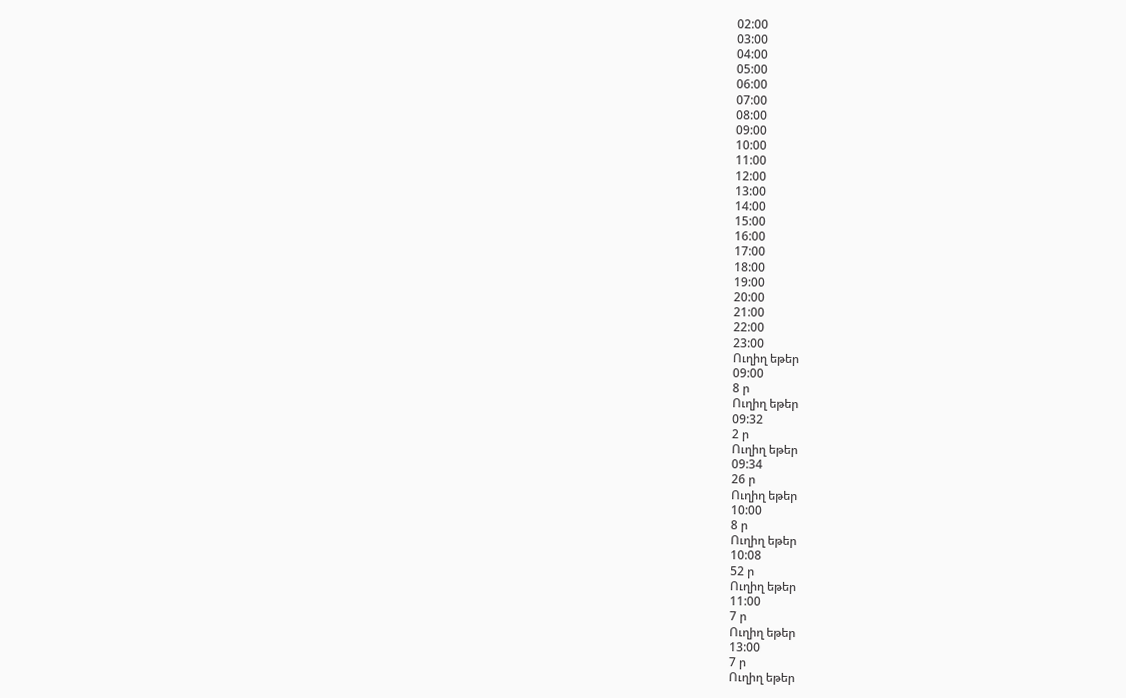02:00
03:00
04:00
05:00
06:00
07:00
08:00
09:00
10:00
11:00
12:00
13:00
14:00
15:00
16:00
17:00
18:00
19:00
20:00
21:00
22:00
23:00
Ուղիղ եթեր
09:00
8 ր
Ուղիղ եթեր
09:32
2 ր
Ուղիղ եթեր
09:34
26 ր
Ուղիղ եթեր
10:00
8 ր
Ուղիղ եթեր
10:08
52 ր
Ուղիղ եթեր
11:00
7 ր
Ուղիղ եթեր
13:00
7 ր
Ուղիղ եթեր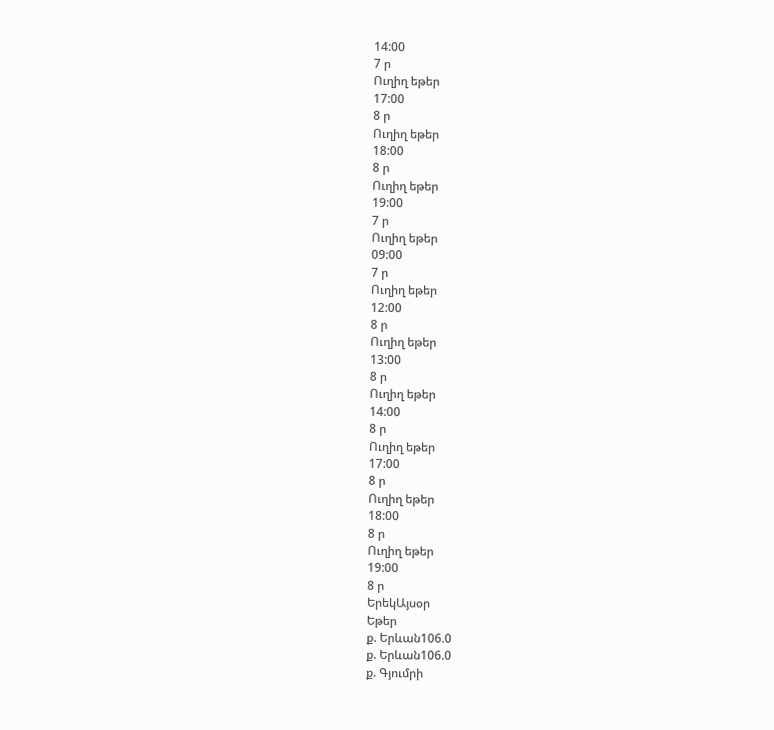14:00
7 ր
Ուղիղ եթեր
17:00
8 ր
Ուղիղ եթեր
18:00
8 ր
Ուղիղ եթեր
19:00
7 ր
Ուղիղ եթեր
09:00
7 ր
Ուղիղ եթեր
12:00
8 ր
Ուղիղ եթեր
13:00
8 ր
Ուղիղ եթեր
14:00
8 ր
Ուղիղ եթեր
17:00
8 ր
Ուղիղ եթեր
18:00
8 ր
Ուղիղ եթեր
19:00
8 ր
ԵրեկԱյսօր
Եթեր
ք. Երևան106.0
ք. Երևան106.0
ք. Գյումրի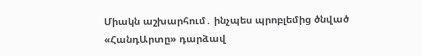Միակն աշխարհում․ ինչպես պրոբլեմից ծնված «ՀանդԱրտը» դարձավ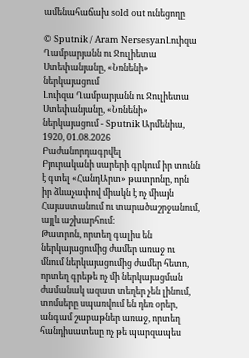ամենահաճախ sold out ունեցողը

© Sputnik / Aram NersesyanԼուիզա Ղամբարյանն ու Ջուլիետա Ստեփանյանը, «Նռնենի» ներկայացում
Լուիզա Ղամբարյանն ու Ջուլիետա Ստեփանյանը, «Նռնենի» ներկայացում - Sputnik Արմենիա, 1920, 01.08.2026
Բաժանորդագրվել
Բյուրականի սարերի գրկում իր տունն է գտել «ՀանդԱրտ» թատրոնը, որն իր ձևաչափով միակն է ոչ միայն Հայաստանում ու տարածաշրջանում, այլև աշխարհում։
Թատրոն, որտեղ գալիս են ներկայացումից ժամեր առաջ ու մնում ներկայացումից ժամեր հետո, որտեղ գրեթե ոչ մի ներկայացման ժամանակ ազատ տեղեր չեն լինում, տոմսերը սպառվում են դեռ օրեր, անգամ շաբաթներ առաջ, որտեղ հանդիսատեսը ոչ թե պարզապես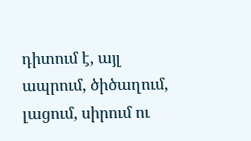դիտում է, այլ ապրում, ծիծաղում, լացում, սիրում ու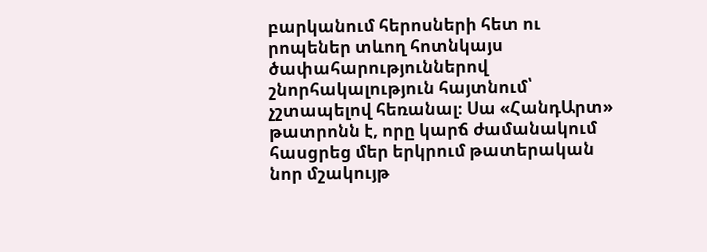բարկանում հերոսների հետ ու րոպեներ տևող հոտնկայս ծափահարություններով շնորհակալություն հայտնում՝ չշտապելով հեռանալ։ Սա «ՀանդԱրտ» թատրոնն է, որը կարճ ժամանակում հասցրեց մեր երկրում թատերական նոր մշակույթ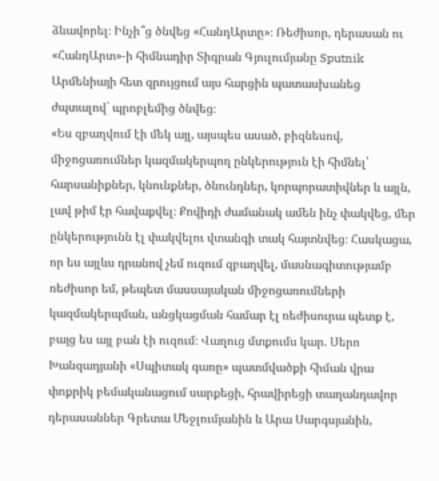ձևավորել։ Ինչի՞ց ծնվեց «ՀանդԱրտը»։ Ռեժիսոր, դերասան ու «ՀանդԱրտ»-ի հիմնադիր Տիգրան Գյուլումյանը Sputnik Արմենիայի հետ զրույցում այս հարցին պատասխանեց ժպտալով` պրոբլեմից ծնվեց։
«Ես զբաղվում էի մեկ այլ, այսպես ասած, բիզնեսով, միջոցառումներ կազմակերպող ընկերություն էի հիմնել՝ հարսանիքներ, կնունքներ, ծնունդներ, կորպորատիվներ և այլն, լավ թիմ էր հավաքվել։ Քովիդի ժամանակ ամեն ինչ փակվեց, մեր ընկերությունն էլ փակվելու վտանգի տակ հայտնվեց։ Հասկացա, որ ես այլևս դրանով չեմ ուզում զբաղվել, մասնագիտությամբ ռեժիսոր եմ, թեպետ մասսայական միջոցառումների կազմակերպման, անցկացման համար էլ ռեժիսուրա պետք է, բայց ես այլ բան էի ուզում։ Վաղուց մտքումս կար. Սերո Խանզադյանի «Սպիտակ գառը» պատմվածքի հիման վրա փոքրիկ բեմականացում սարքեցի, հրավիրեցի տաղանդավոր դերասաններ Գրետա Մեջլումյանին և Արա Սարգսյանին,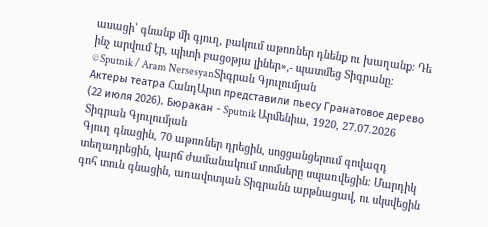ասացի՝ գնանք մի գյուղ, բակում աթոռներ դնենք ու խաղանք։ Դե ինչ արվում էր, պիտի բացօթյա լիներ»,- պատմեց Տիգրանը։
© Sputnik / Aram NersesyanՏիգրան Գյուլումյան
Актеры театра ՀանդԱրտ представили пьесу Гранатовое дерево (22 июля 2026). Бюракан - Sputnik Արմենիա, 1920, 27.07.2026
Տիգրան Գյուլումյան
Գյուղ գնացին, 70 աթոռներ դրեցին, սոցցանցերում գովազդ տեղադրեցին, կարճ ժամանակում տոմսերը սպառվեցին։ Մարդիկ գոհ տուն գնացին, առավոտյան Տիգրանն արթնացավ, ու սկսվեցին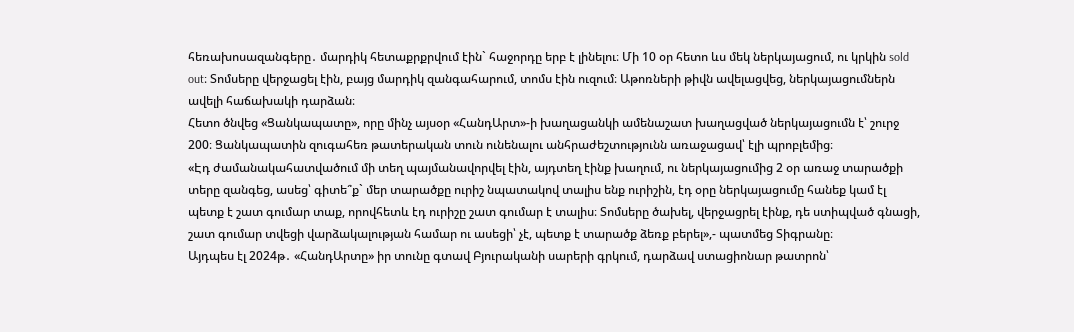հեռախոսազանգերը․ մարդիկ հետաքրքրվում էին` հաջորդը երբ է լինելու։ Մի 10 օր հետո ևս մեկ ներկայացում, ու կրկին sold out։ Տոմսերը վերջացել էին, բայց մարդիկ զանգահարում, տոմս էին ուզում։ Աթոռների թիվն ավելացվեց, ներկայացումներն ավելի հաճախակի դարձան։
Հետո ծնվեց «Ցանկապատը», որը մինչ այսօր «ՀանդԱրտ»-ի խաղացանկի ամենաշատ խաղացված ներկայացումն է՝ շուրջ 200։ Ցանկապատին զուգահեռ թատերական տուն ունենալու անհրաժեշտությունն առաջացավ՝ էլի պրոբլեմից։
«Էդ ժամանակահատվածում մի տեղ պայմանավորվել էին, այդտեղ էինք խաղում, ու ներկայացումից 2 օր առաջ տարածքի տերը զանգեց, ասեց՝ գիտե՞ք` մեր տարածքը ուրիշ նպատակով տալիս ենք ուրիշին, էդ օրը ներկայացումը հանեք կամ էլ պետք է շատ գումար տաք, որովհետև էդ ուրիշը շատ գումար է տալիս։ Տոմսերը ծախել, վերջացրել էինք, դե ստիպված գնացի, շատ գումար տվեցի վարձակալության համար ու ասեցի՝ չէ, պետք է տարածք ձեռք բերել»,- պատմեց Տիգրանը։
Այդպես էլ 2024թ․ «ՀանդԱրտը» իր տունը գտավ Բյուրականի սարերի գրկում, դարձավ ստացիոնար թատրոն՝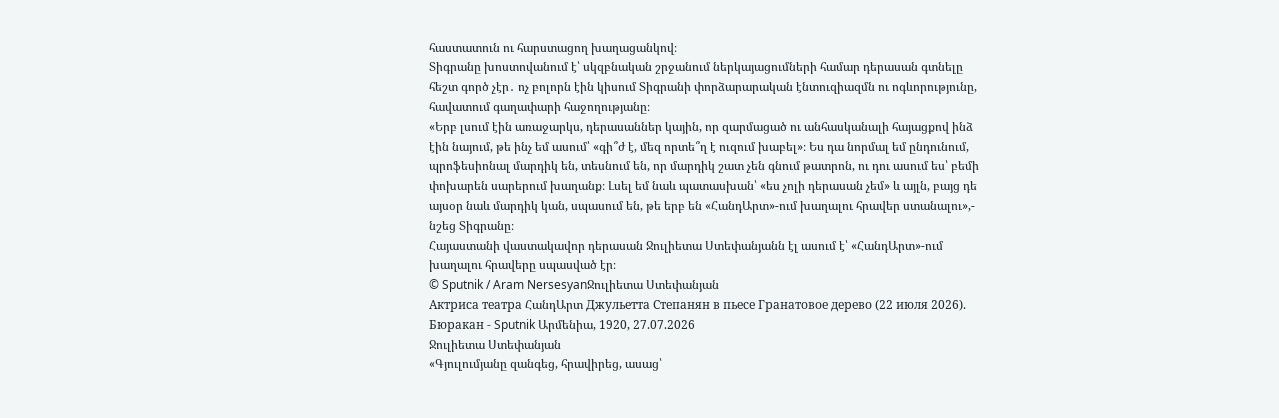հաստատուն ու հարստացող խաղացանկով։
Տիգրանը խոստովանում է՝ սկզբնական շրջանում ներկայացումների համար դերասան գտնելը հեշտ գործ չէր․ ոչ բոլորն էին կիսում Տիգրանի փորձարարական էնտուզիազմն ու ոգևորությունը, հավատում գաղափարի հաջողությանը։
«Երբ լսում էին առաջարկս, դերասաններ կային, որ զարմացած ու անհասկանալի հայացքով ինձ էին նայում, թե ինչ եմ ասում՝ «գի՞ժ է, մեզ որտե՞ղ է ուզում խաբել»։ Ես դա նորմալ եմ ընդունում, պրոֆեսիոնալ մարդիկ են, տեսնում են, որ մարդիկ շատ չեն գնում թատրոն, ու դու ասում ես՝ բեմի փոխարեն սարերում խաղանք։ Լսել եմ նաև պատասխան՝ «ես չոլի դերասան չեմ» և այլն, բայց դե այսօր նաև մարդիկ կան, սպասում են, թե երբ են «ՀանդԱրտ»-ում խաղալու հրավեր ստանալու»,- նշեց Տիգրանը։
Հայաստանի վաստակավոր դերասան Ջուլիետա Ստեփանյանն էլ ասում է՝ «ՀանդԱրտ»-ում խաղալու հրավերը սպասված էր։
© Sputnik / Aram NersesyanՋուլիետա Ստեփանյան
Актриса театра ՀանդԱրտ Джульетта Степанян в пьесе Гранатовое дерево (22 июля 2026). Бюракан - Sputnik Արմենիա, 1920, 27.07.2026
Ջուլիետա Ստեփանյան
«Գյուլումյանը զանգեց, հրավիրեց, ասաց՝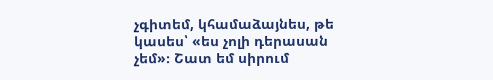չգիտեմ, կհամաձայնես, թե կասես՝ «ես չոլի դերասան չեմ»։ Շատ եմ սիրում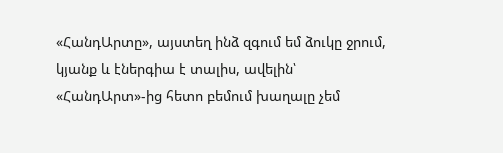«ՀանդԱրտը», այստեղ ինձ զգում եմ ձուկը ջրում, կյանք և էներգիա է տալիս, ավելին՝ «ՀանդԱրտ»-ից հետո բեմում խաղալը չեմ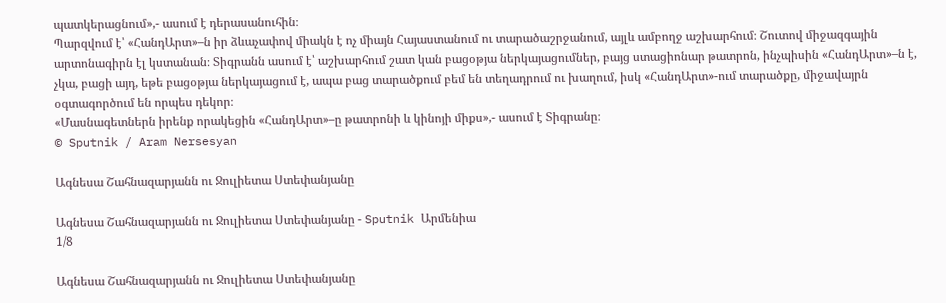պատկերացնում»,- ասում է դերասանուհին։
Պարզվում է՝ «ՀանդԱրտ»–ն իր ձևաչափով միակն է ոչ միայն Հայաստանում ու տարածաշրջանում, այլև ամբողջ աշխարհում։ Շուտով միջազգային արտոնագիրն էլ կստանան։ Տիգրանն ասում է՝ աշխարհում շատ կան բացօթյա ներկայացումներ, բայց ստացիոնար թատրոն, ինչպիսին «ՀանդԱրտ»–ն է, չկա, բացի այդ, եթե բացօթյա ներկայացում է, ապա բաց տարածքում բեմ են տեղադրում ու խաղում, իսկ «ՀանդԱրտ»-ում տարածքը, միջավայրն օգտագործում են որպես դեկոր։
«Մասնագետներն իրենք որակեցին «ՀանդԱրտ»–ը թատրոնի և կինոյի միքս»,- ասում է Տիգրանը։
© Sputnik / Aram Nersesyan

Ագնեսա Շահնազարյանն ու Ջուլիետա Ստեփանյանը

Ագնեսա Շահնազարյանն ու Ջուլիետա Ստեփանյանը - Sputnik Արմենիա
1/8

Ագնեսա Շահնազարյանն ու Ջուլիետա Ստեփանյանը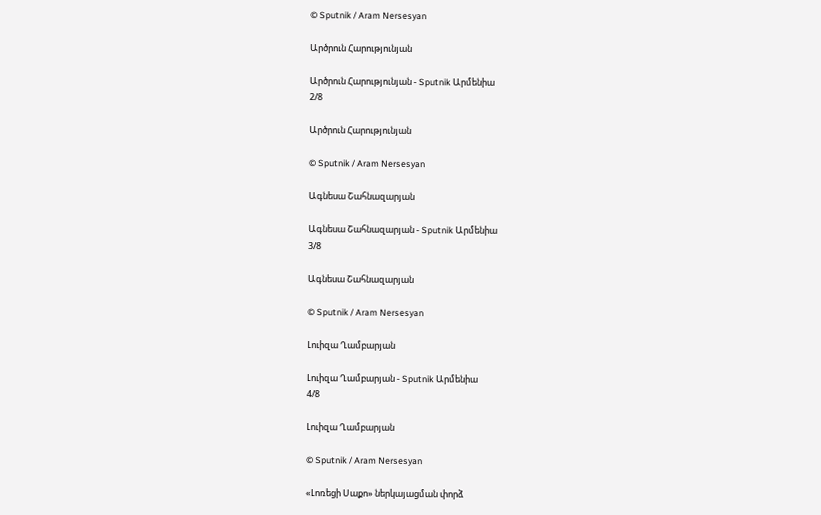© Sputnik / Aram Nersesyan

Արծրուն Հարությունյան

Արծրուն Հարությունյան - Sputnik Արմենիա
2/8

Արծրուն Հարությունյան

© Sputnik / Aram Nersesyan

Ագնեսա Շահնազարյան

Ագնեսա Շահնազարյան - Sputnik Արմենիա
3/8

Ագնեսա Շահնազարյան

© Sputnik / Aram Nersesyan

Լուիզա Ղամբարյան

Լուիզա Ղամբարյան - Sputnik Արմենիա
4/8

Լուիզա Ղամբարյան

© Sputnik / Aram Nersesyan

«Լոռեցի Սաքո» ներկայացման փորձ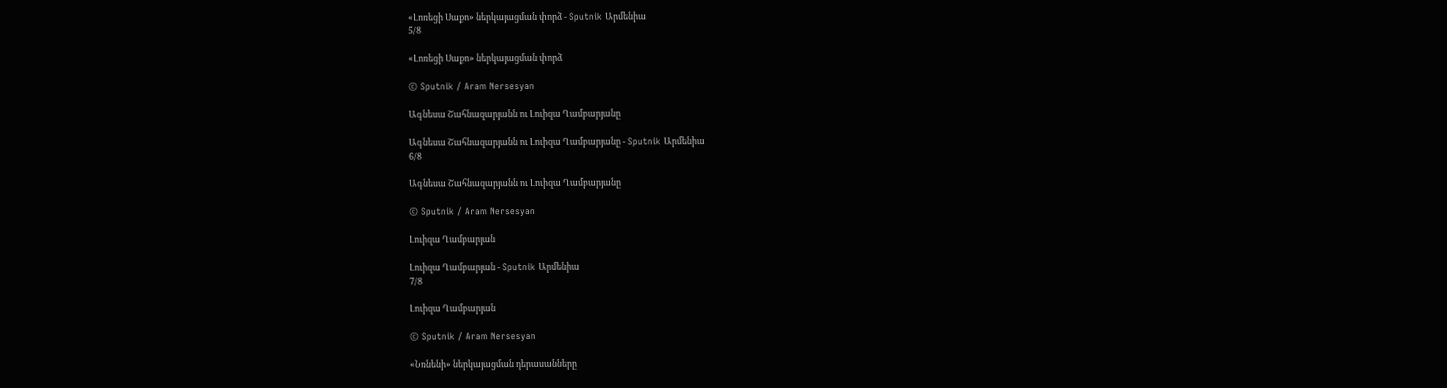«Լոռեցի Սաքո» ներկայացման փորձ - Sputnik Արմենիա
5/8

«Լոռեցի Սաքո» ներկայացման փորձ

© Sputnik / Aram Nersesyan

Ագնեսա Շահնազարյանն ու Լուիզա Ղամբարյանը

Ագնեսա Շահնազարյանն ու Լուիզա Ղամբարյանը - Sputnik Արմենիա
6/8

Ագնեսա Շահնազարյանն ու Լուիզա Ղամբարյանը

© Sputnik / Aram Nersesyan

Լուիզա Ղամբարյան

Լուիզա Ղամբարյան - Sputnik Արմենիա
7/8

Լուիզա Ղամբարյան

© Sputnik / Aram Nersesyan

«Նռնենի» ներկայացման դերասանները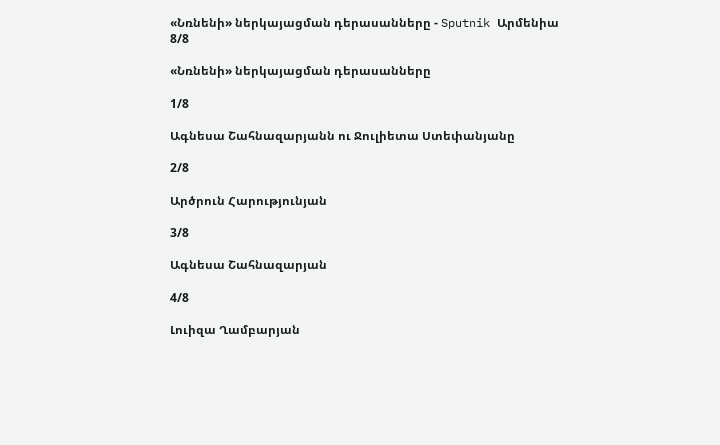«Նռնենի» ներկայացման դերասանները - Sputnik Արմենիա
8/8

«Նռնենի» ներկայացման դերասանները

1/8

Ագնեսա Շահնազարյանն ու Ջուլիետա Ստեփանյանը

2/8

Արծրուն Հարությունյան

3/8

Ագնեսա Շահնազարյան

4/8

Լուիզա Ղամբարյան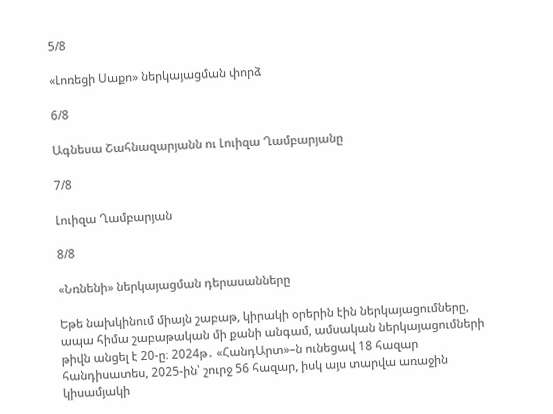5/8

«Լոռեցի Սաքո» ներկայացման փորձ

6/8

Ագնեսա Շահնազարյանն ու Լուիզա Ղամբարյանը

7/8

Լուիզա Ղամբարյան

8/8

«Նռնենի» ներկայացման դերասանները

Եթե նախկինում միայն շաբաթ, կիրակի օրերին էին ներկայացումները, ապա հիմա շաբաթական մի քանի անգամ, ամսական ներկայացումների թիվն անցել է 20-ը։ 2024թ․ «ՀանդԱրտ»–ն ունեցավ 18 հազար հանդիսատես, 2025-ին՝ շուրջ 56 հազար, իսկ այս տարվա առաջին կիսամյակի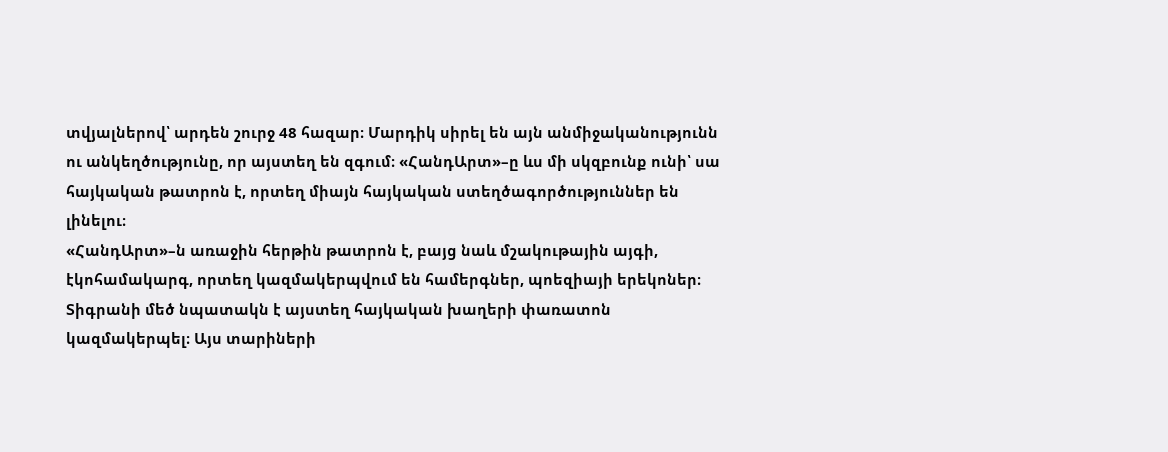տվյալներով՝ արդեն շուրջ 48 հազար։ Մարդիկ սիրել են այն անմիջականությունն ու անկեղծությունը, որ այստեղ են զգում։ «ՀանդԱրտ»–ը ևս մի սկզբունք ունի՝ սա հայկական թատրոն է, որտեղ միայն հայկական ստեղծագործություններ են լինելու։
«ՀանդԱրտ»–ն առաջին հերթին թատրոն է, բայց նաև մշակութային այգի, էկոհամակարգ, որտեղ կազմակերպվում են համերգներ, պոեզիայի երեկոներ։ Տիգրանի մեծ նպատակն է այստեղ հայկական խաղերի փառատոն կազմակերպել։ Այս տարիների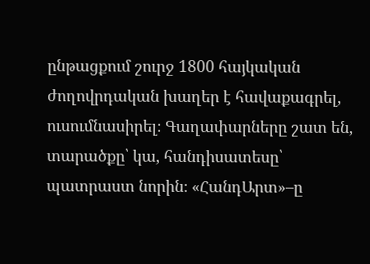ընթացքում շուրջ 1800 հայկական ժողովրդական խաղեր է հավաքագրել, ուսումնասիրել։ Գաղափարները շատ են, տարածքը՝ կա, հանդիսատեսը՝ պատրաստ նորին։ «ՀանդԱրտ»–ը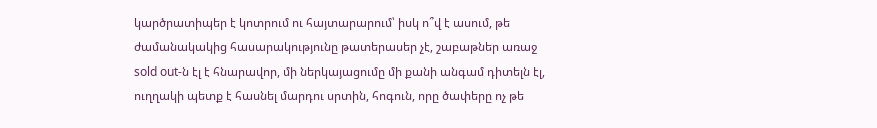կարծրատիպեր է կոտրում ու հայտարարում՝ իսկ ո՞վ է ասում, թե ժամանակակից հասարակությունը թատերասեր չէ, շաբաթներ առաջ sold out-ն էլ է հնարավոր, մի ներկայացումը մի քանի անգամ դիտելն էլ, ուղղակի պետք է հասնել մարդու սրտին, հոգուն, որը ծափերը ոչ թե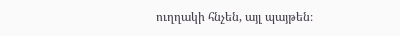ուղղակի հնչեն, այլ պայթեն։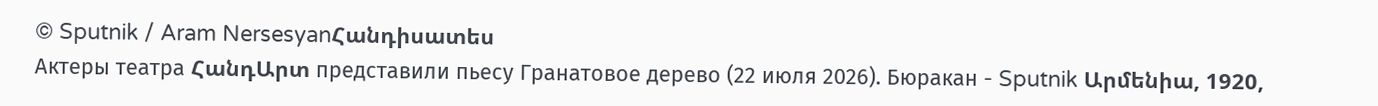© Sputnik / Aram NersesyanՀանդիսատես
Актеры театра ՀանդԱրտ представили пьесу Гранатовое дерево (22 июля 2026). Бюракан - Sputnik Արմենիա, 1920,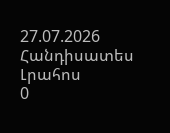27.07.2026
Հանդիսատես
Լրահոս
0